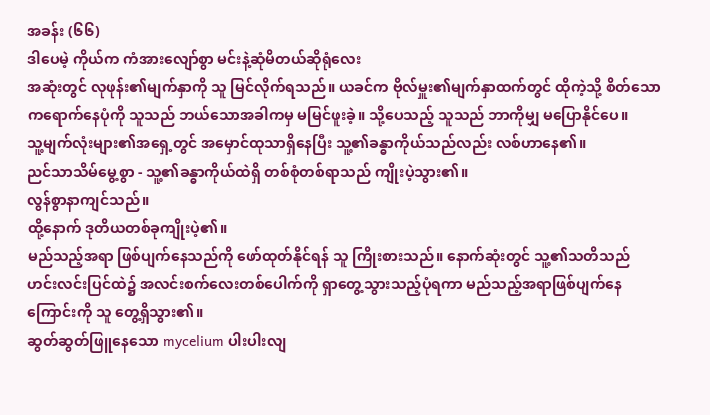အခန်း (၆၆)
ဒါပေမဲ့ ကိုယ်က ကံအားလျော်စွာ မင်းနဲ့ဆုံမိတယ်ဆိုရုံလေး
အဆုံးတွင် လုဖုန်း၏မျက်နှာကို သူ မြင်လိုက်ရသည်။ ယခင်က ဗိုလ်မှူး၏မျက်နှာထက်တွင် ထိုကဲ့သို့ စိတ်သောကရောက်နေပုံကို သူသည် ဘယ်သောအခါကမှ မမြင်ဖူးခဲ့။ သို့ပေသည့် သူသည် ဘာကိုမျှ မပြောနိုင်ပေ။
သူ့မျက်လုံးများ၏အရှေ့တွင် အမှောင်ထုသာရှိနေပြီး သူ့၏ခန္ဓာကိုယ်သည်လည်း လစ်ဟာနေ၏။
ညင်သာသိမ်မွေ့စွာ - သူ့၏ခန္ဓာကိုယ်ထဲရှိ တစ်စုံတစ်ရာသည် ကျိုးပဲ့သွား၏။
လွန်စွာနာကျင်သည်။
ထို့နောက် ဒုတိယတစ်ခုကျိုးပဲ့၏။
မည်သည့်အရာ ဖြစ်ပျက်နေသည်ကို ဖော်ထုတ်နိုင်ရန် သူ ကြိုးစားသည်။ နောက်ဆုံးတွင် သူ့၏သတိသည် ဟင်းလင်းပြင်ထဲ၌ အလင်းစက်လေးတစ်ပေါက်ကို ရှာတွေ့သွားသည့်ပုံရကာ မည်သည့်အရာဖြစ်ပျက်နေကြောင်းကို သူ တွေ့ရှိသွား၏။
ဆွတ်ဆွတ်ဖြူနေသော mycelium ပါးပါးလျ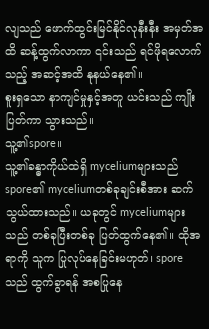လျသည် ဖောက်ထွင်းမြင်နိုင်လုနီးနီး အမှတ်အထိ ဆန့်ထွက်လာကာ ၎င်းသည် ရင်ဖိုရလောက်သည့် အဆင့်အထိ နုနယ်နေ၏။
စူးရှသော နာကျင်မှုနှင့်အတူ ယင်းသည် ကျိုးပြတ်ကာ သွားသည်။
သူ့၏spore။
သူ့၏ခန္ဓာကိုယ်ထဲရှိ myceliumများသည် spore၏ myceliumတစ်ခုချင်းစီအား ဆက်သွယ်ထားသည်။ ယခုတွင် myceliumများသည် တစ်ခုပြီးတစ်ခု ပြတ်ထွက်နေ၏။ ထိုအရာကို သူက ပြုလုပ်နေခြင်းမဟုတ်၊ sporeသည် ထွက်ခွာရန် အစပြုနေ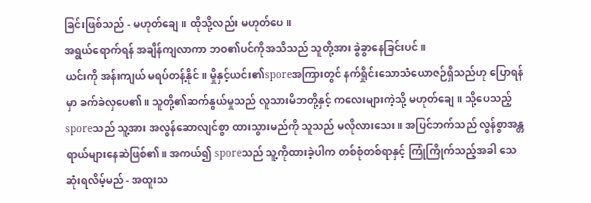ခြင်းဖြစ်သည် - မဟုတ်ချေ။ ထိုသို့လည်း မဟုတ်ပေ။
အရွယ်ရောက်ရန် အချိန်ကျလာကာ ဘဝ၏ပင်ကိုအသိသည် သူတို့အား ခွဲခွာနေခြင်းပင်။
ယင်းကို အန်းကျယ် မရပ်တန့်နိုင်။ မှိုနှင့်ယင်း၏sporeအကြားတွင် နက်ရှိုင်းသောသံယောဇဉ်ရှိသည်ဟု ပြောရန်မှာ ခက်ခဲလှပေ၏။ သူတို့၏ဆက်နွယ်မှုသည် လူသားမိဘတို့နှင့် ကလေးများကဲ့သို့ မဟုတ်ချေ။ သို့ပေသည့် sporeသည် သူ့အား အလွန်ဆောလျင်စွာ ထားသွားမည်ကို သူသည် မလိုလားသေး။ အပြင်ဘက်သည် လွန်စွာအန္တရာယ်များနေဆဲဖြစ်၏။ အကယ်၍ sporeသည် သူ့ကိုထားခဲ့ပါက တစ်စုံတစ်ရာနှင့် ကြုံကြိုက်သည့်အခါ သေဆုံးရလိမ့်မည် - အထူးသ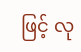ဖြင့် လု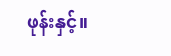ဖုန်းနှင့်။